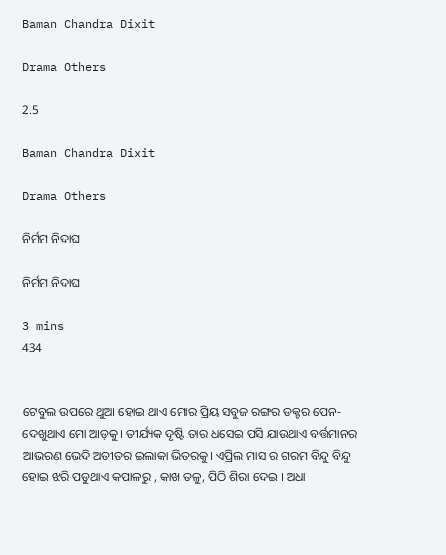Baman Chandra Dixit

Drama Others

2.5

Baman Chandra Dixit

Drama Others

ନିର୍ମମ ନିଦାଘ

ନିର୍ମମ ନିଦାଘ

3 mins
434


ଟେବୁଲ ଉପରେ ଥୁଆ ହୋଇ ଥାଏ ମୋର ପ୍ରିୟ ସବୁଜ ରଙ୍ଗର ଡକ୍ଟର ପେନ-ଦେଖୁଥାଏ ମୋ ଆଡ଼କୁ। ତୀର୍ଯ୍ୟକ ଦୃଷ୍ଟି ତାର ଧସେଇ ପସି ଯାଉଥାଏ ବର୍ତ୍ତମାନର ଆଭରଣ ଭେଦି ଅତୀତର ଇଲାକା ଭିତରକୁ। ଏପ୍ରିଲ ମାସ ର ଗରମ ବିନ୍ଦୁ ବିନ୍ଦୁ ହୋଇ ଝରି ପଡୁଥାଏ କପାଳରୁ , କାଖ ତଳୁ, ପିଠି ଶିରା ଦେଇ । ଅଧା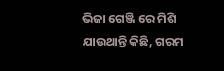ଭିଜା ଗେଞ୍ଜି ରେ ମିଶି ଯାଉଥାନ୍ତି କିଛି, ଗରମ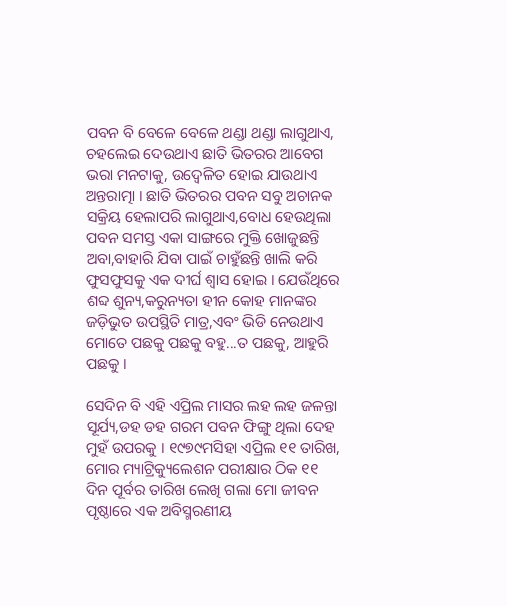ପବନ ବି ବେଳେ ବେଳେ ଥଣ୍ଡା ଥଣ୍ଡା ଲାଗୁଥାଏ, ଚହଲେଇ ଦେଉଥାଏ ଛାତି ଭିତରର ଆବେଗ ଭରା ମନଟାକୁ, ଉଦ୍ବେଳିତ ହୋଇ ଯାଉଥାଏ ଅନ୍ତରାତ୍ମା । ଛାତି ଭିତରର ପବନ ସବୁ ଅଚାନକ ସକ୍ରିୟ ହେଲାପରି ଲାଗୁଥାଏ,ବୋଧ ହେଉଥିଲା ପବନ ସମସ୍ତ ଏକା ସାଙ୍ଗରେ ମୁକ୍ତି ଖୋଜୁଛନ୍ତି ଅବା,ବାହାରି ଯିବା ପାଇଁ ଚାହୁଁଛନ୍ତି ଖାଲି କରି ଫୁସଫୁସକୁ ଏକ ଦୀର୍ଘ ଶ୍ବାସ ହୋଇ । ଯେଉଁଥିରେ ଶବ୍ଦ ଶୁନ୍ୟ,କରୁନ୍ୟତା ହୀନ କୋହ ମାନଙ୍କର ଜଡ଼ିଭୁତ ଉପସ୍ଥିତି ମାତ୍ର,ଏବଂ ଭିଡି ନେଉଥାଏ ମୋତେ ପଛକୁ ପଛକୁ ବହୁ...ତ ପଛକୁ, ଆହୁରି ପଛକୁ ।

ସେଦିନ ବି ଏହି ଏପ୍ରିଲ ମାସର ଲହ ଲହ ଜଳନ୍ତା ସୂର୍ଯ୍ୟ,ଡହ ଡହ ଗରମ ପବନ ଫିଙ୍ଗୁ ଥିଲା ଦେହ ମୁହଁ ଉପରକୁ । ୧୯୭୯ମସିହା ଏପ୍ରିଲ ୧୧ ତାରିଖ, ମୋର ମ୍ୟାଟ୍ରିକ୍ୟୁଲେଶନ ପରୀକ୍ଷାର ଠିକ ୧୧ ଦିନ ପୂର୍ବର ତାରିଖ ଲେଖି ଗଲା ମୋ ଜୀବନ ପୃଷ୍ଠାରେ ଏକ ଅବିସ୍ମରଣୀୟ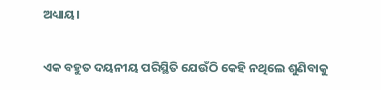ଅଧ୍ୟାୟ।

ଏକ ବହୁତ ଦୟନୀୟ ପରିସ୍ଥିତି ଯେଉଁଠି କେହି ନଥିଲେ ଶୁଣିବାକୁ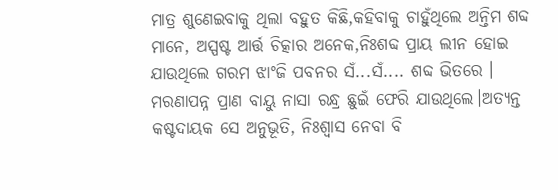ମାତ୍ର ଶୁଣେଇବାକୁ ଥିଲା ବହୁତ କିଛି,କହିବାକୁ ଚାହୁଁଥିଲେ ଅନ୍ତିମ ଶବ୍ଦ ମାନେ, ଅସ୍ପଷ୍ଟ ଆର୍ତ୍ତ ଚିତ୍କାର ଅନେକ,ନିଃଶବ୍ଦ ପ୍ରାୟ ଲୀନ ହୋଇ ଯାଉଥିଲେ ଗରମ ଝାଂଜି ପବନର ସଁ...ସଁ.... ଶବ୍ଦ ଭିତରେ । ମରଣାପନ୍ନ ପ୍ରାଣ ବାୟୁ ନାସା ରନ୍ଧ୍ର ଛୁଇଁ ଫେରି ଯାଉଥିଲେ।ଅତ୍ୟନ୍ତ କଷ୍ଟଦାୟକ ସେ ଅନୁଭୂତି, ନିଃଶ୍ବାସ ନେବା ବି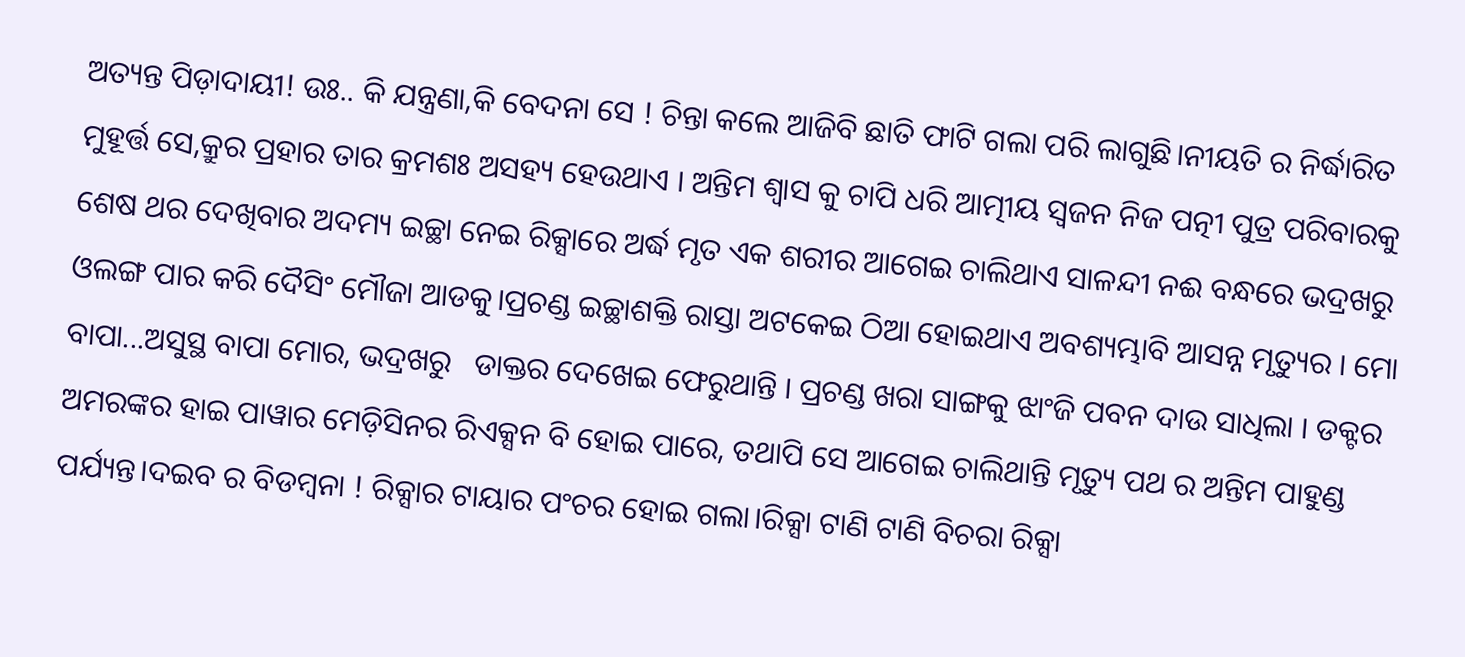ଅତ୍ୟନ୍ତ ପିଡ଼ାଦାୟୀ! ଉଃ.. କି ଯନ୍ତ୍ରଣା,କି ବେଦନା ସେ ! ଚିନ୍ତା କଲେ ଆଜିବି ଛାତି ଫାଟି ଗଲା ପରି ଲାଗୁଛି।ନୀୟତି ର ନିର୍ଦ୍ଧାରିତ ମୁହୂର୍ତ୍ତ ସେ,କ୍ରୁର ପ୍ରହାର ତାର କ୍ରମଶଃ ଅସହ୍ୟ ହେଉଥାଏ । ଅନ୍ତିମ ଶ୍ବାସ କୁ ଚାପି ଧରି ଆତ୍ମୀୟ ସ୍ଵଜନ ନିଜ ପତ୍ନୀ ପୁତ୍ର ପରିବାରକୁ ଶେଷ ଥର ଦେଖିବାର ଅଦମ୍ୟ ଇଚ୍ଛା ନେଇ ରିକ୍ସାରେ ଅର୍ଦ୍ଧ ମୃତ ଏକ ଶରୀର ଆଗେଇ ଚାଲିଥାଏ ସାଳନ୍ଦୀ ନଈ ବନ୍ଧରେ ଭଦ୍ରଖରୁ ଓଲଙ୍ଗ ପାର କରି ଦୈସିଂ ମୌଜା ଆଡକୁ।ପ୍ରଚଣ୍ଡ ଇଚ୍ଛାଶକ୍ତି ରାସ୍ତା ଅଟକେଇ ଠିଆ ହୋଇଥାଏ ଅବଶ୍ୟମ୍ଭାବି ଆସନ୍ନ ମୃତ୍ୟୁର । ମୋ ବାପା...ଅସୁସ୍ଥ ବାପା ମୋର, ଭଦ୍ରଖରୁ   ଡାକ୍ତର ଦେଖେଇ ଫେରୁଥାନ୍ତି । ପ୍ରଚଣ୍ଡ ଖରା ସାଙ୍ଗକୁ ଝାଂଜି ପବନ ଦାଉ ସାଧିଲା । ଡକ୍ଟର ଅମରଙ୍କର ହାଇ ପାୱାର ମେଡ଼ିସିନର ରିଏକ୍ସନ ବି ହୋଇ ପାରେ, ତଥାପି ସେ ଆଗେଇ ଚାଲିଥାନ୍ତି ମୃତ୍ୟୁ ପଥ ର ଅନ୍ତିମ ପାହୁଣ୍ଡ ପର୍ଯ୍ୟନ୍ତ।ଦଇବ ର ବିଡମ୍ବନା ! ରିକ୍ସାର ଟାୟାର ପଂଚର ହୋଇ ଗଲା।ରିକ୍ସା ଟାଣି ଟାଣି ବିଚରା ରିକ୍ସା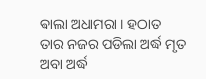ଵାଲା ଅଧାମରା । ହଠାତ ତାର ନଜର ପଡିଲା ଅର୍ଦ୍ଧ ମୃତ ଅବା ଅର୍ଦ୍ଧ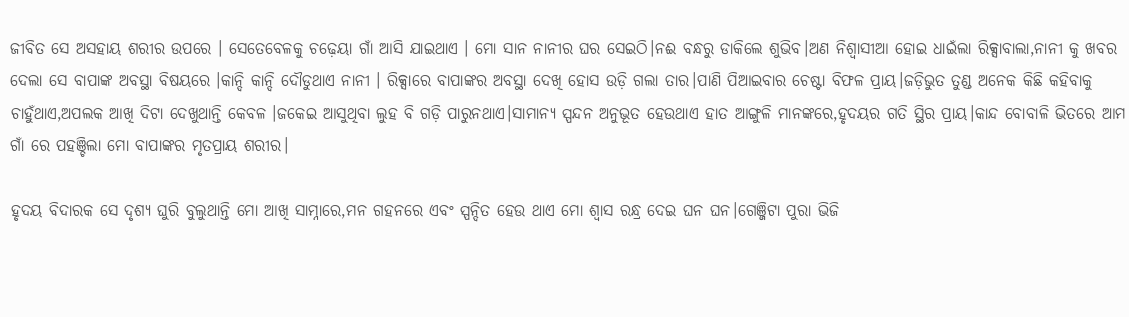ଜୀବିତ ସେ ଅସହାୟ ଶରୀର ଉପରେ । ସେତେବେଳକୁ ଚଢ଼େୟା ଗାଁ ଆସି ଯାଇଥାଏ । ମୋ ସାନ ନାନୀର ଘର ସେଇଠି।ନଈ ବନ୍ଧରୁ ଡାକିଲେ ଶୁଭିବ।ଅଣ ନିଶ୍ବାସୀଆ ହୋଇ ଧାଇଁଲା ରିକ୍ସାବାଲା,ନାନୀ କୁ ଖବର ଦେଲା ସେ ବାପାଙ୍କ ଅବସ୍ଥା ବିଷୟରେ ।କାନ୍ଦି କାନ୍ଦି ଦୌଡୁଥାଏ ନାନୀ । ରିକ୍ସାରେ ବାପାଙ୍କର ଅବସ୍ଥା ଦେଖି ହୋସ ଉଡ଼ି ଗଲା ତାର।ପାଣି ପିଆଇବାର ଚେଷ୍ଟା ବିଫଳ ପ୍ରାୟ।ଜଡ଼ିଭୁତ ତୁଣ୍ଡ ଅନେକ କିଛି କହିବାକୁ ଚାହୁଁଥାଏ,ଅପଲକ ଆଖି ଦିଟା ଦେଖୁଥାନ୍ତି କେବଳ ।ଜକେଇ ଆସୁଥିବା ଲୁହ ବି ଗଡ଼ି ପାରୁନଥାଏ।ସାମାନ୍ୟ ସ୍ପନ୍ଦନ ଅନୁଭୂତ ହେଉଥାଏ ହାତ ଆଙ୍ଗୁଳି ମାନଙ୍କରେ,ହୃଦୟର ଗତି ସ୍ଥିର ପ୍ରାୟ।କାନ୍ଦ ବୋବାଳି ଭିତରେ ଆମ ଗାଁ ରେ ପହଞ୍ଚିଲା ମୋ ବାପାଙ୍କର ମୃତପ୍ରାୟ ଶରୀର।

ହୃଦୟ ବିଦାରକ ସେ ଦୃଶ୍ୟ ଘୁରି ବୁଲୁଥାନ୍ତି ମୋ ଆଖି ସାମ୍ନାରେ,ମନ ଗହନରେ ଏବଂ ସ୍ପନ୍ଦିତ ହେଉ ଥାଏ ମୋ ଶ୍ବାସ ରନ୍ଧ୍ର ଦେଇ ଘନ ଘନ।ଗେଞ୍ଜିଟା ପୁରା ଭିଜି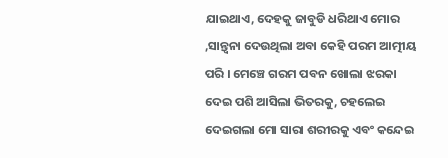ଯାଇଥାଏ, ଦେହକୁ ଜାବୁଡି ଧରିଥାଏ ମୋର ,ସାନ୍ତ୍ୱନା ଦେଉଥିଲା ଅବା କେହି ପରମ ଆତ୍ମୀୟ ପରି । ମେଞ୍ଚେ ଗରମ ପବନ ଖୋଲା ଝରକା ଦେଇ ପଶି ଆସିଲା ଭିତରକୁ, ଚହଲେଇ ଦେଇଗଲା ମୋ ସାରା ଶରୀରକୁ ଏବଂ କନ୍ଦେଇ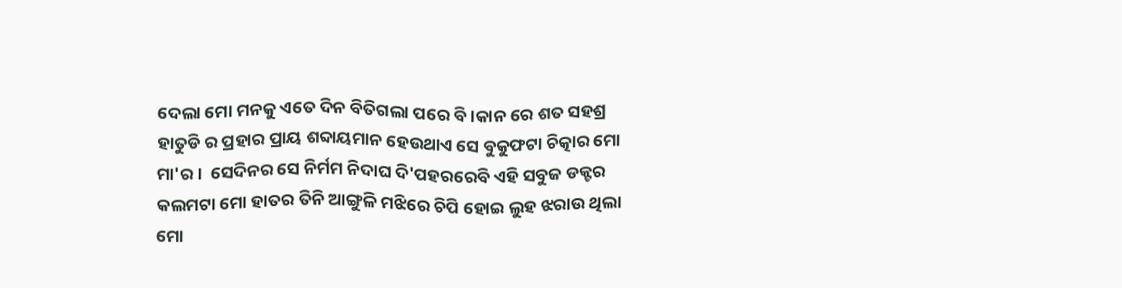ଦେଲା ମୋ ମନକୁ ଏତେ ଦିନ ବିତିଗଲା ପରେ ବି।କାନ ରେ ଶତ ସହଶ୍ର ହାତୁଡି ର ପ୍ରହାର ପ୍ରାୟ ଶବ୍ଦାୟମାନ ହେଉଥାଏ ସେ ବୁକୁଫଟା ଚିତ୍କାର ମୋ ମା'ର।  ସେଦିନର ସେ ନିର୍ମମ ନିଦାଘ ଦି'ପହରରେବି ଏହି ସବୁଜ ଡକ୍ଟର କଲମଟା ମୋ ହାତର ତିନି ଆଙ୍ଗୁଳି ମଝିରେ ଚିପି ହୋଇ ଲୁହ ଝରାଉ ଥିଲା ମୋ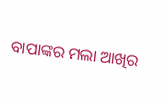ବାପାଙ୍କର ମଲା ଆଖିର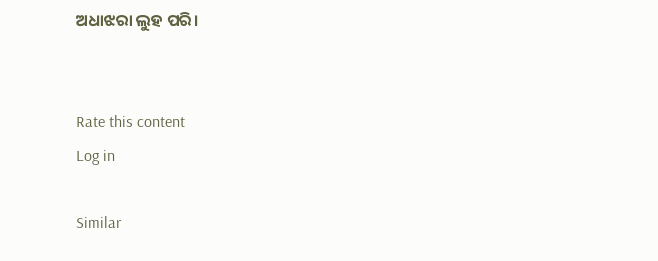ଅଧାଝରା ଲୁହ ପରି।


Rate this content
Log in

Similar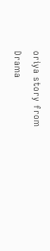oriya story from Drama